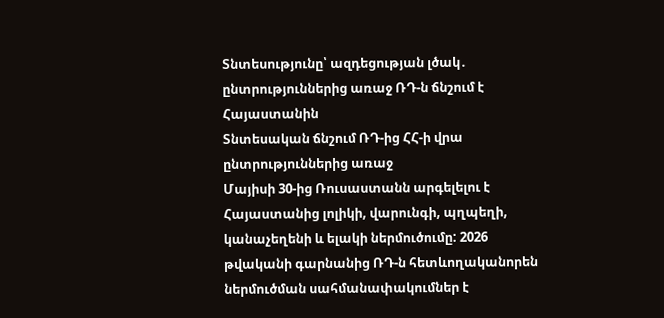Տնտեսությունը՝ ազդեցության լծակ․ ընտրություններից առաջ ՌԴ-ն ճնշում է Հայաստանին
Տնտեսական ճնշում ՌԴ-ից ՀՀ-ի վրա ընտրություններից առաջ
Մայիսի 30-ից Ռուսաստանն արգելելու է Հայաստանից լոլիկի, վարունգի, պղպեղի, կանաչեղենի և ելակի ներմուծումը: 2026 թվականի գարնանից ՌԴ-ն հետևողականորեն ներմուծման սահմանափակումներ է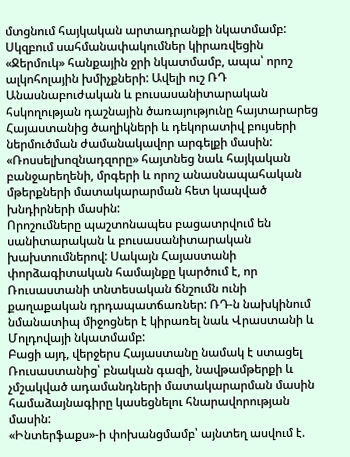մտցնում հայկական արտադրանքի նկատմամբ: Սկզբում սահմանափակումներ կիրառվեցին «Ջերմուկ» հանքային ջրի նկատմամբ, ապա՝ որոշ ալկոհոլային խմիչքների: Ավելի ուշ ՌԴ Անասնաբուժական և բուսասանիտարական հսկողության դաշնային ծառայությունը հայտարարեց Հայաստանից ծաղիկների և դեկորատիվ բույսերի ներմուծման ժամանակավոր արգելքի մասին: «Ռոսսելխոզնադզորը» հայտնեց նաև հայկական բանջարեղենի, մրգերի և որոշ անասնապահական մթերքների մատակարարման հետ կապված խնդիրների մասին:
Որոշումները պաշտոնապես բացատրվում են սանիտարական և բուսասանիտարական խախտումներով: Սակայն Հայաստանի փորձագիտական համայնքը կարծում է, որ Ռուսաստանի տնտեսական ճնշումն ունի քաղաքական դրդապատճառներ: ՌԴ-ն նախկինում նմանատիպ միջոցներ է կիրառել նաև Վրաստանի և Մոլդովայի նկատմամբ:
Բացի այդ, վերջերս Հայաստանը նամակ է ստացել Ռուսաստանից՝ բնական գազի, նավթամթերքի և չմշակված ադամանդների մատակարարման մասին համաձայնագիրը կասեցնելու հնարավորության մասին:
«Ինտերֆաքս»-ի փոխանցմամբ՝ այնտեղ ասվում է.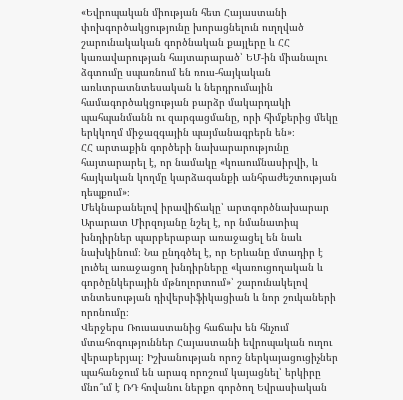«Եվրոպական միության հետ Հայաստանի փոխգործակցությունը խորացնելուն ուղղված շարունակական գործնական քայլերը և ՀՀ կառավարության հայտարարած՝ ԵՄ-ին միանալու ձգտումը սպառնում են ռուս-հայկական առևտրատնտեսական և ներդրումային համագործակցության բարձր մակարդակի պահպանմանն ու զարգացմանը, որի հիմքերից մեկը երկկողմ միջազգային պայմանագրերն են»։
ՀՀ արտաքին գործերի նախարարությունը հայտարարել է, որ նամակը «կուսումնասիրվի, և հայկական կողմը կարձագանքի անհրաժեշտության դեպքում»։
Մեկնաբանելով իրավիճակը՝ արտգործնախարար Արարատ Միրզոյանը նշել է, որ նմանատիպ խնդիրներ պարբերաբար առաջացել են նաև նախկինում։ Նա ընդգծել է, որ Երևանը մտադիր է լուծել առաջացող խնդիրները «կառուցողական և գործընկերային մթնոլորտում»՝ շարունակելով տնտեսության դիվերսիֆիկացիան և նոր շուկաների որոնումը։
Վերջերս Ռուսաստանից հաճախ են հնչում մտահոգություններ Հայաստանի եվրոպական ուղու վերաբերյալ։ Իշխանության որոշ ներկայացուցիչներ պահանջում են արագ որոշում կայացնել՝ երկիրը մնո՞ւմ է ՌԴ հովանու ներքո գործող Եվրասիական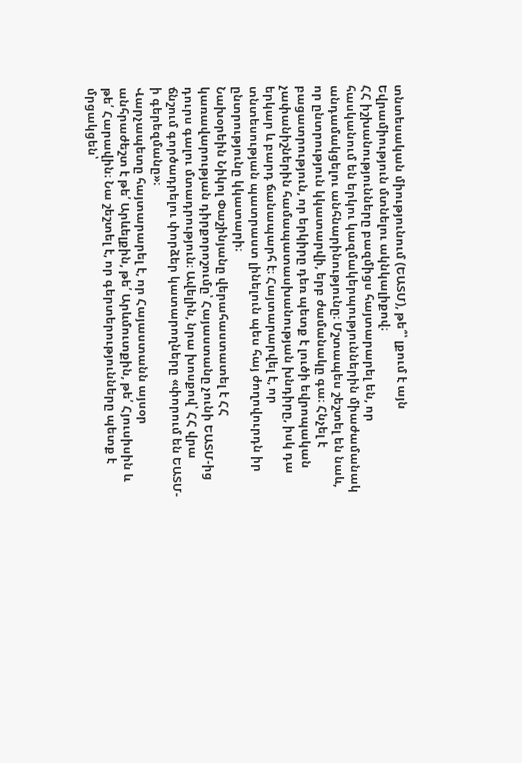տնտեսական միությունում (ԵԱՏՄ), թե՞՝ լքում է այն Եվրամիություն մտնելու ակնկալիքով։
ՀՀ իշխանությունները բազմիցս հայտարարել են, որ հասկանում են երկու կազմակերպություններին միաժամանակ անդամակցելու անհնարինությունը։ Մշտապես շեշտել են նաև, որ ընտրություն կկատարվի, երբ ժամանակը գա։ Հնչել է բացատրություն, որ երկիրը դեռ պետք է լուծի եվրոպական չափանիշներին համապատասխանության խնդիրը, իսկ դա երկար և բարդ ճանապարհ է։ Հայտարարվել է, որ տնտեսության պատրաստ լինելուն պես հայ ժողովուրդն իր ընտրությունը կկատարի։
Նախօրեին Նիկոլ Փաշինյանը վերահաստատել է ՀՀ կառավարության դիրքորոշումը՝ Հայաստանը չունի ԵԱՏՄ-ից դուրս գալու մտադրություն։ Ավելին, նրա խոսքով՝ ՀՀ վրա ճնշում գործադրելու փորձեր կատարողները «փորում են ԵԱՏՄ-ի գերեզմանը»։
Վարչապետը հայտարարել է, որ Հայաստանն այսօր անհրաժեշտ է թե՛ Արևելքին, թե՛ Արևմուտքին, թե՛ Հյուսիսին և թե՛ Հարավին։ Նա շեշտել է, որ գերտերությունները պետք է մրցակցեն՝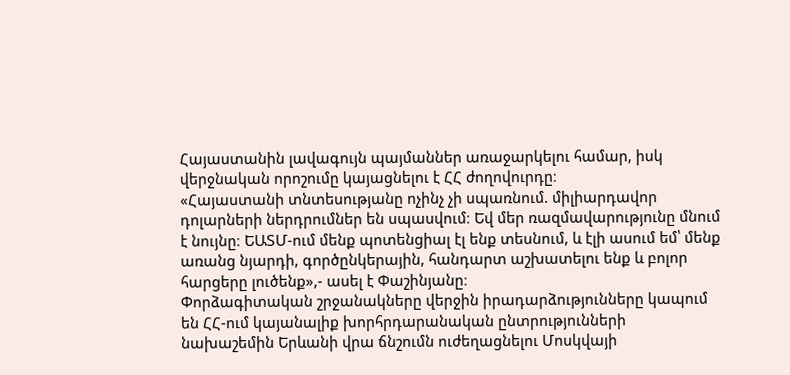Հայաստանին լավագույն պայմաններ առաջարկելու համար, իսկ վերջնական որոշումը կայացնելու է ՀՀ ժողովուրդը։
«Հայաստանի տնտեսությանը ոչինչ չի սպառնում. միլիարդավոր դոլարների ներդրումներ են սպասվում։ Եվ մեր ռազմավարությունը մնում է նույնը։ ԵԱՏՄ-ում մենք պոտենցիալ էլ ենք տեսնում, և էլի ասում եմ՝ մենք առանց նյարդի, գործընկերային, հանդարտ աշխատելու ենք և բոլոր հարցերը լուծենք»,- ասել է Փաշինյանը։
Փորձագիտական շրջանակները վերջին իրադարձությունները կապում են ՀՀ-ում կայանալիք խորհրդարանական ընտրությունների նախաշեմին Երևանի վրա ճնշումն ուժեղացնելու Մոսկվայի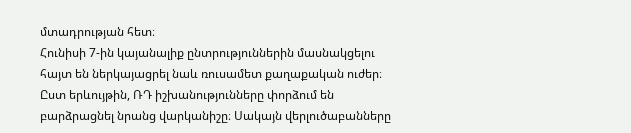մտադրության հետ։
Հունիսի 7-ին կայանալիք ընտրություններին մասնակցելու հայտ են ներկայացրել նաև ռուսամետ քաղաքական ուժեր։ Ըստ երևույթին, ՌԴ իշխանությունները փորձում են բարձրացնել նրանց վարկանիշը։ Սակայն վերլուծաբանները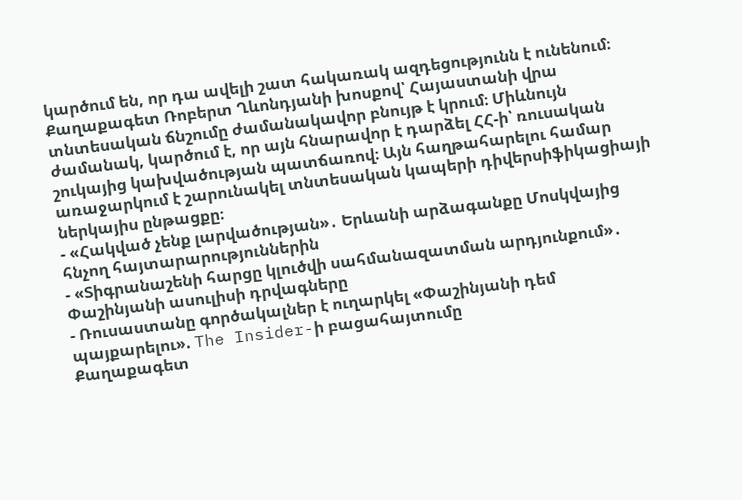կարծում են, որ դա ավելի շատ հակառակ ազդեցությունն է ունենում։
Քաղաքագետ Ռոբերտ Ղևոնդյանի խոսքով՝ Հայաստանի վրա տնտեսական ճնշումը ժամանակավոր բնույթ է կրում։ Միևնույն ժամանակ, կարծում է, որ այն հնարավոր է դարձել ՀՀ-ի՝ ռուսական շուկայից կախվածության պատճառով։ Այն հաղթահարելու համար առաջարկում է շարունակել տնտեսական կապերի դիվերսիֆիկացիայի ներկայիս ընթացքը։
- «Հակված չենք լարվածության»․ Երևանի արձագանքը Մոսկվայից հնչող հայտարարություններին
- «Տիգրանաշենի հարցը կլուծվի սահմանազատման արդյունքում»․ Փաշինյանի ասուլիսի դրվագները
- Ռուսաստանը գործակալներ է ուղարկել «Փաշինյանի դեմ պայքարելու». The Insider-ի բացահայտումը
Քաղաքագետ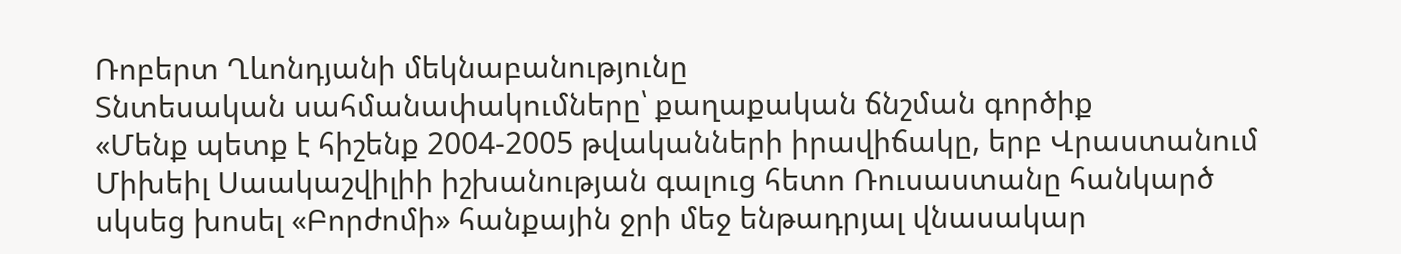Ռոբերտ Ղևոնդյանի մեկնաբանությունը
Տնտեսական սահմանափակումները՝ քաղաքական ճնշման գործիք
«Մենք պետք է հիշենք 2004-2005 թվականների իրավիճակը, երբ Վրաստանում Միխեիլ Սաակաշվիլիի իշխանության գալուց հետո Ռուսաստանը հանկարծ սկսեց խոսել «Բորժոմի» հանքային ջրի մեջ ենթադրյալ վնասակար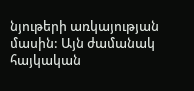նյութերի առկայության մասին: Այն ժամանակ հայկական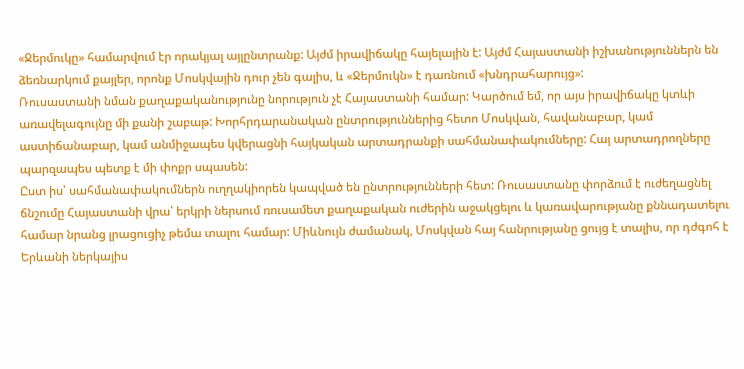«Ջերմուկը» համարվում էր որակյալ այլընտրանք: Այժմ իրավիճակը հայելային է: Այժմ Հայաստանի իշխանություններն են ձեռնարկում քայլեր, որոնք Մոսկվային դուր չեն գալիս, և «Ջերմուկն» է դառնում «խնդրահարույց»:
Ռուսաստանի նման քաղաքականությունը նորություն չէ Հայաստանի համար: Կարծում եմ, որ այս իրավիճակը կտևի առավելագույնը մի քանի շաբաթ: Խորհրդարանական ընտրություններից հետո Մոսկվան, հավանաբար, կամ աստիճանաբար, կամ անմիջապես կվերացնի հայկական արտադրանքի սահմանափակումները: Հայ արտադրողները պարզապես պետք է մի փոքր սպասեն:
Ըստ իս՝ սահմանափակումներն ուղղակիորեն կապված են ընտրությունների հետ: Ռուսաստանը փորձում է ուժեղացնել ճնշումը Հայաստանի վրա՝ երկրի ներսում ռուսամետ քաղաքական ուժերին աջակցելու և կառավարությանը քննադատելու համար նրանց լրացուցիչ թեմա տալու համար: Միևնույն ժամանակ, Մոսկվան հայ հանրությանը ցույց է տալիս, որ դժգոհ է Երևանի ներկայիս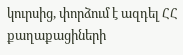կուրսից, փորձում է ազդել ՀՀ քաղաքացիների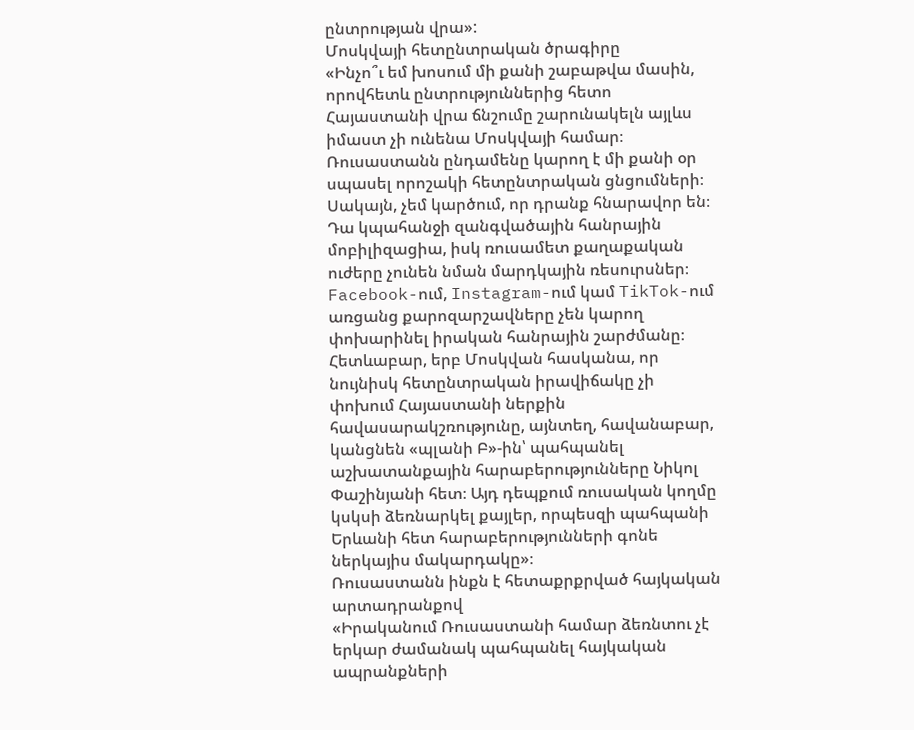ընտրության վրա»:
Մոսկվայի հետընտրական ծրագիրը
«Ինչո՞ւ եմ խոսում մի քանի շաբաթվա մասին, որովհետև ընտրություններից հետո Հայաստանի վրա ճնշումը շարունակելն այլևս իմաստ չի ունենա Մոսկվայի համար։ Ռուսաստանն ընդամենը կարող է մի քանի օր սպասել որոշակի հետընտրական ցնցումների։ Սակայն, չեմ կարծում, որ դրանք հնարավոր են։ Դա կպահանջի զանգվածային հանրային մոբիլիզացիա, իսկ ռուսամետ քաղաքական ուժերը չունեն նման մարդկային ռեսուրսներ։
Facebook-ում, Instagram-ում կամ TikTok-ում առցանց քարոզարշավները չեն կարող փոխարինել իրական հանրային շարժմանը։ Հետևաբար, երբ Մոսկվան հասկանա, որ նույնիսկ հետընտրական իրավիճակը չի փոխում Հայաստանի ներքին հավասարակշռությունը, այնտեղ, հավանաբար, կանցնեն «պլանի Բ»-ին՝ պահպանել աշխատանքային հարաբերությունները Նիկոլ Փաշինյանի հետ։ Այդ դեպքում ռուսական կողմը կսկսի ձեռնարկել քայլեր, որպեսզի պահպանի Երևանի հետ հարաբերությունների գոնե ներկայիս մակարդակը»։
Ռուսաստանն ինքն է հետաքրքրված հայկական արտադրանքով
«Իրականում Ռուսաստանի համար ձեռնտու չէ երկար ժամանակ պահպանել հայկական ապրանքների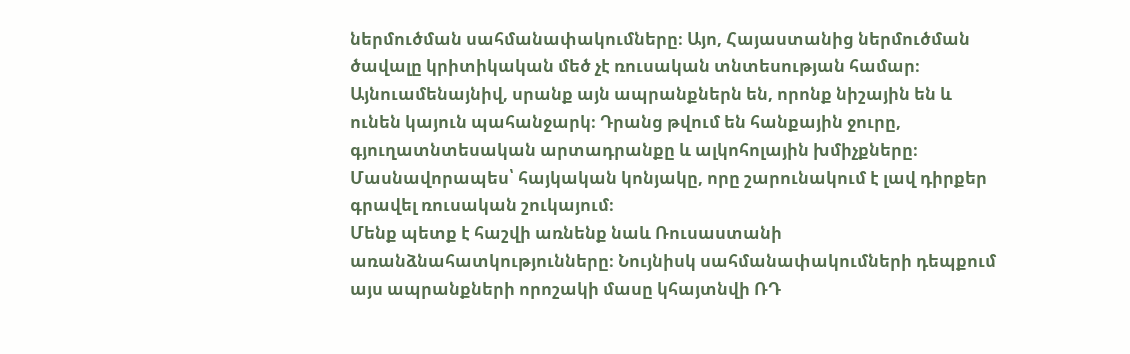ներմուծման սահմանափակումները։ Այո, Հայաստանից ներմուծման ծավալը կրիտիկական մեծ չէ ռուսական տնտեսության համար։ Այնուամենայնիվ, սրանք այն ապրանքներն են, որոնք նիշային են և ունեն կայուն պահանջարկ։ Դրանց թվում են հանքային ջուրը, գյուղատնտեսական արտադրանքը և ալկոհոլային խմիչքները։ Մասնավորապես՝ հայկական կոնյակը, որը շարունակում է լավ դիրքեր գրավել ռուսական շուկայում։
Մենք պետք է հաշվի առնենք նաև Ռուսաստանի առանձնահատկությունները։ Նույնիսկ սահմանափակումների դեպքում այս ապրանքների որոշակի մասը կհայտնվի ՌԴ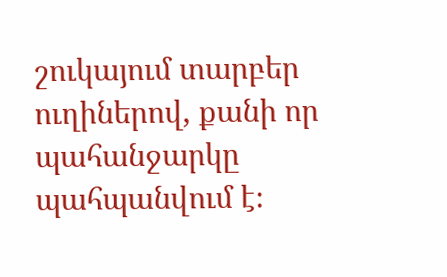շուկայում տարբեր ուղիներով, քանի որ պահանջարկը պահպանվում է։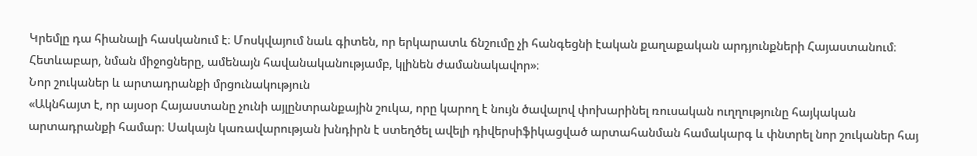Կրեմլը դա հիանալի հասկանում է։ Մոսկվայում նաև գիտեն, որ երկարատև ճնշումը չի հանգեցնի էական քաղաքական արդյունքների Հայաստանում։ Հետևաբար, նման միջոցները, ամենայն հավանականությամբ, կլինեն ժամանակավոր»։
Նոր շուկաներ և արտադրանքի մրցունակություն
«Ակնհայտ է, որ այսօր Հայաստանը չունի այլընտրանքային շուկա, որը կարող է նույն ծավալով փոխարինել ռուսական ուղղությունը հայկական արտադրանքի համար։ Սակայն կառավարության խնդիրն է ստեղծել ավելի դիվերսիֆիկացված արտահանման համակարգ և փնտրել նոր շուկաներ հայ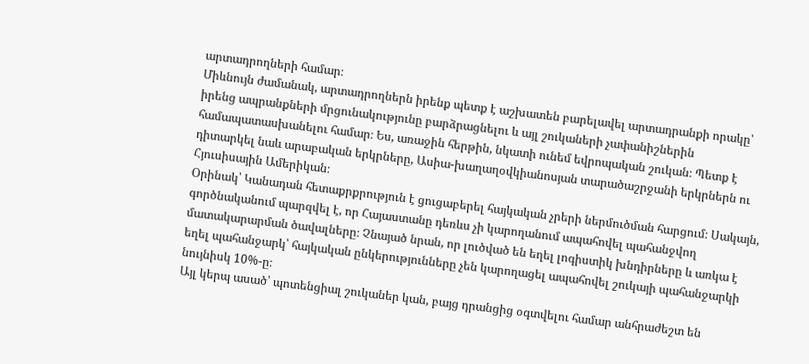արտադրողների համար։
Միևնույն ժամանակ, արտադրողներն իրենք պետք է աշխատեն բարելավել արտադրանքի որակը՝ իրենց ապրանքների մրցունակությունը բարձրացնելու և այլ շուկաների չափանիշներին համապատասխանելու համար։ Ես, առաջին հերթին, նկատի ունեմ եվրոպական շուկան։ Պետք է դիտարկել նաև արաբական երկրները, Ասիա-խաղաղօվկիանոսյան տարածաշրջանի երկրներն ու Հյուսիսային Ամերիկան։
Օրինակ՝ Կանադան հետաքրքրություն է ցուցաբերել հայկական չրերի ներմուծման հարցում։ Սակայն, գործնականում պարզվել է, որ Հայաստանը դեռևս չի կարողանում ապահովել պահանջվող մատակարարման ծավալները։ Չնայած նրան, որ լուծված են եղել լոգիստիկ խնդիրները և առկա է եղել պահանջարկ՝ հայկական ընկերությունները չեն կարողացել ապահովել շուկայի պահանջարկի նույնիսկ 10%-ը։
Այլ կերպ ասած՝ պոտենցիալ շուկաներ կան, բայց դրանցից օգտվելու համար անհրաժեշտ են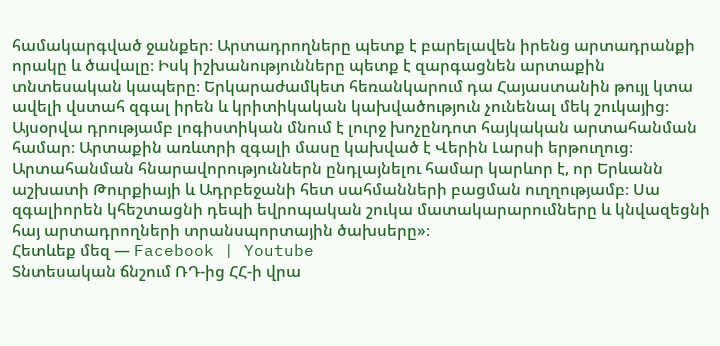համակարգված ջանքեր։ Արտադրողները պետք է բարելավեն իրենց արտադրանքի որակը և ծավալը։ Իսկ իշխանությունները պետք է զարգացնեն արտաքին տնտեսական կապերը։ Երկարաժամկետ հեռանկարում դա Հայաստանին թույլ կտա ավելի վստահ զգալ իրեն և կրիտիկական կախվածություն չունենալ մեկ շուկայից։
Այսօրվա դրությամբ լոգիստիկան մնում է լուրջ խոչընդոտ հայկական արտահանման համար։ Արտաքին առևտրի զգալի մասը կախված է Վերին Լարսի երթուղուց։ Արտահանման հնարավորություններն ընդլայնելու համար կարևոր է, որ Երևանն աշխատի Թուրքիայի և Ադրբեջանի հետ սահմանների բացման ուղղությամբ։ Սա զգալիորեն կհեշտացնի դեպի եվրոպական շուկա մատակարարումները և կնվազեցնի հայ արտադրողների տրանսպորտային ծախսերը»։
Հետևեք մեզ — Facebook | Youtube
Տնտեսական ճնշում ՌԴ-ից ՀՀ-ի վրա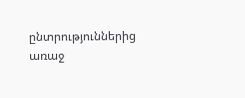ընտրություններից առաջ